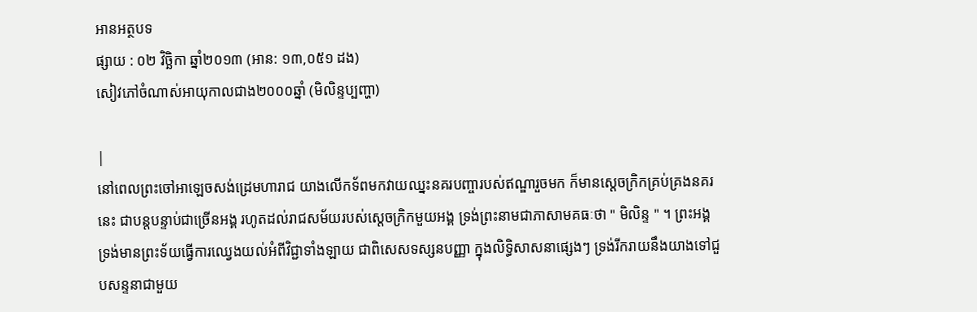អានអត្ថបទ
ផ្សាយ : ០២ វិច្ឆិកា ឆ្នាំ២០១៣ (អាន: ១៣,០៥១ ដង)
សៀវភៅចំណាស់អាយុកាលជាង២០០០ឆ្នាំ (មិលិន្ទប្បញ្ហា)

|
នៅពេលព្រះចៅអាឡេចសង់ដ្រេមហារាជ យាងលើកទ័ពមកវាយឈ្នះនគរបញ្ចារបស់ឥណ្ឌារួចមក ក៏មានស្តេចក្រិកគ្រប់គ្រងនគរនេះ ជាបន្តបន្ទាប់ជាច្រើនអង្គ រហូតដល់រាជសម័យរបស់សេ្តចក្រិកមួយអង្គ ទ្រង់ព្រះនាមជាភាសាមគធៈថា " មិលិន្ទ " ។ ព្រះអង្គទ្រង់មានព្រះទ័យធ្វើការឈ្វេងយល់អំពីវិជ្ជាទាំងឡាយ ជាពិសេសទស្សនបញ្ញា ក្នុងលិទ្ធិសាសនាផ្សេងៗ ទ្រង់រីករាយនឹងយាងទៅជួបសន្ទនាជាមួយ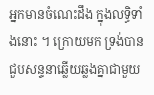អ្នកមានចំណេះដឹង ក្នុងលទ្ធិទាំងនោះ ។ ក្រោយមក ទ្រង់បានជួបសន្ទនាឆ្លើយឆ្លងគ្នាជាមួយ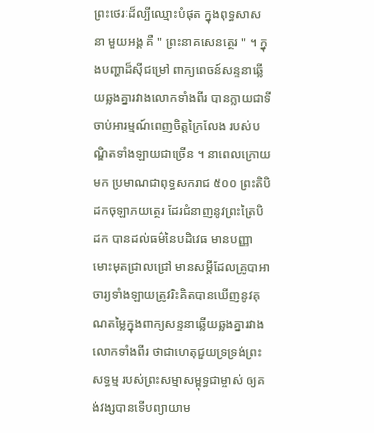ព្រះថេរៈដ៏ល្បីឈ្មោះបំផុត ក្នុងពុទ្ធសាសនា មួយអង្គ គឺ " ព្រះនាគសេនត្ថេរ " ។ ក្នុងបញ្ហាដ៏ស៊ីជម្រៅ ពាក្យពេចន៍សន្ទនាឆ្លើយឆ្លងគ្នារវាងលោកទាំងពីរ បានក្លាយជាទីចាប់អារម្មណ៍ពេញចិត្តក្រៃលែង របស់បណ្ឌិតទាំងឡាយជាច្រើន ។ នាពេលក្រោយមក ប្រមាណជាពុទ្ធសករាជ ៥០០ ព្រះតិបិដកចុឡាភយត្ថេរ ដែរជំនាញនូវព្រះត្រៃបិដក បានដល់ធម៌នៃបដិវេធ មានបញ្ញាមោះមុតជ្រាលជ្រៅ មានសម្តីដែលគ្រូបាអាចារ្យទាំងឡាយត្រូវរិះគិតបានឃើញនូវគុណតម្លៃក្នុងពាក្យសន្ទនាឆ្លើយឆ្លងគ្នារវាងលោកទាំងពីរ ថាជាហេតុជួយទ្រទ្រង់ព្រះសទ្ធម្ម របស់ព្រះសម្មាសម្ពុទ្ធជាម្ចាស់ ឲ្យគង់វង្សបានទើបព្យាយាម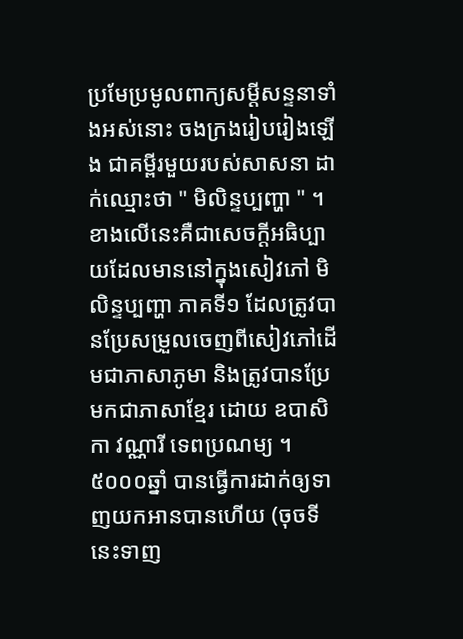ប្រមែប្រមូលពាក្យសម្តីសន្ទនាទាំងអស់នោះ ចងក្រងរៀបរៀងឡើង ជាគម្ពីរមួយរបស់សាសនា ដាក់ឈ្មោះថា " មិលិន្ទប្បញ្ហា " ។ ខាងលើនេះគឺជាសេចក្តីអធិប្បាយដែលមាននៅក្នុងសៀវភៅ មិលិន្ទប្បញ្ហា ភាគទី១ ដែលត្រូវបានប្រែសម្រួលចេញពីសៀវភៅដើមជាភាសាភូមា និងត្រូវបានប្រែមកជាភាសាខ្មែរ ដោយ ឧបាសិកា វណ្ណារី ទេពប្រណម្យ ។ ៥០០០ឆ្នាំ បានធ្វើការដាក់ឲ្យទាញយកអានបានហើយ (ចុចទីនេះទាញ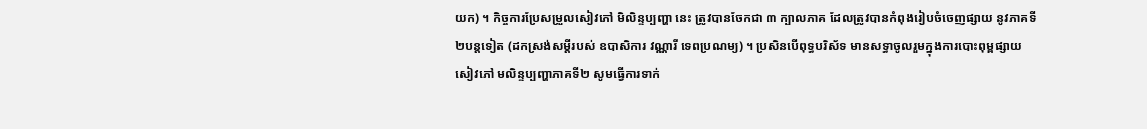យក) ។ កិច្ចការប្រែសម្រួលសៀវភៅ មិលិន្ទប្បញ្ហា នេះ ត្រូវបានចែកជា ៣ ក្បាលភាគ ដែលត្រូវបានកំពុងរៀបចំចេញផ្សាយ នូវភាគទី២បន្តទៀត (ដកស្រង់សម្តីរបស់ ឧបាសិការ វណ្ណារី ទេពប្រណម្យ) ។ ប្រសិនបើពុទ្ធបរិស័ទ មានសទ្ធាចូលរួមក្នុងការបោះពុម្ពផ្សាយសៀវភៅ មលិន្ទប្បញ្ហាភាគទី២ សូមធ្វើការទាក់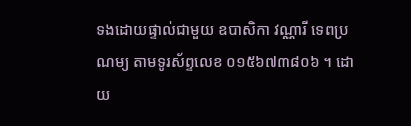ទងដោយផ្ទាល់ជាមួយ ឧបាសិកា វណ្ណារី ទេពប្រណម្យ តាមទូរស័ព្ទលេខ ០១៥៦៧៣៨០៦ ។ ដោយ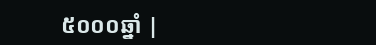៥០០០ឆ្នាំ |